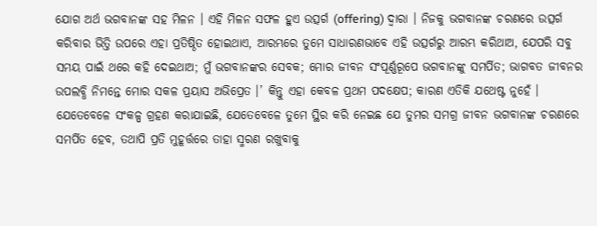ଯୋଗ ଅର୍ଥ ଭଗବାନଙ୍କ ସହ ମିଳନ । ଏହି ମିଳନ ସଫଳ ହୁଏ ଉତ୍ସର୍ଗ (offering) ଦ୍ଵାରା । ନିଜକୁ ଭଗବାନଙ୍କ ଚରଣରେ ଉତ୍ସର୍ଗ କରିବାର ଭିତ୍ତି ଉପରେ ଏହା ପ୍ରତିଷ୍ଠିତ ହୋଇଥାଏ, ଆରମ୍ଭରେ ତୁମେ ସାଧାରଣଭାବେ ଏହି ଉତ୍ସର୍ଗରୁ ଆରମ୍ଭ କରିଥାଅ, ଯେପରି ସବୁ ସମୟ ପାଇଁ ଥରେ କହି ଦେଇଥାଅ; ମୁଁ ଭଗବାନଙ୍କର ସେବକ; ମୋର ଜୀବନ ସଂପୂର୍ଣ୍ଣରୂପେ ଭଗବାନଙ୍କୁ ସମର୍ପିତ; ଭାଗବତ ଜୀବନର ଉପଲବ୍ଧି ନିମନ୍ତେ ମୋର ସକଳ ପ୍ରୟାସ ଅଭିପ୍ରେତ ।’ କିନ୍ତୁ ଏହା କେବଳ ପ୍ରଥମ ପଦକ୍ଷେପ; କାରଣ ଏତିକି ଯଥେଷ୍ଟ ନୁହେଁ । ଯେତେବେଳେ ସଂକଳ୍ପ ଗ୍ରହଣ କରାଯାଇଛି, ଯେତେବେଳେ ତୁମେ ସ୍ଥିର କରି ନେଇଛ ଯେ ତୁମର ସମଗ୍ର ଜୀବନ ଭଗବାନଙ୍କ ଚରଣରେ ସମର୍ପିତ ହେବ, ତଥାପି ପ୍ରତି ମୁହୂର୍ତ୍ତରେ ତାହା ସ୍ମରଣ ରଖୁବାକୁ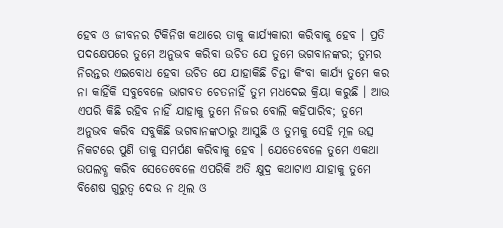ହେବ ଓ ଜୀବନର ଟିକିନିଖ କଥାରେ ତାକୁ କାର୍ଯ୍ୟକାରୀ କରିବାକୁ ହେବ । ପ୍ରତି ପଦକ୍ଷେପରେ ତୁମେ ଅନୁଭବ କରିବା ଉଚିତ ଯେ ତୁମେ ଭଗବାନଙ୍କର; ତୁମର ନିରନ୍ତର ଏଇବୋଧ ହେବା ଉଚିତ ଯେ ଯାହାକିଛି ଚିନ୍ତା କିଂବା କାର୍ଯ୍ୟ ତୁମେ କର ନା କାହିଁକି ସବୁବେଳେ ଭାଗବତ ଚେତନାହିଁ ତୁମ ମଧଦେଇ କ୍ରିୟା କରୁଛି । ଆଉ ଏପରି କିଛି ରହିବ ନାହିଁ ଯାହାକୁ ତୁମେ ନିଜର ବୋଲି କହିପାରିବ; ତୁମେ ଅନୁଭବ କରିବ ସବୁକିଛି ଭଗବାନଙ୍କଠାରୁ ଆସୁଛି ଓ ତୁମକୁ ସେହି ମୂଳ ଉତ୍ସ ନିକଟରେ ପୁଣି ତାକୁ ସମର୍ପଣ କରିବାକୁ ହେବ । ଯେତେବେଳେ ତୁମେ ଏକଥା ଉପଲବ୍ଧ କରିବ ସେତେବେଳେ ଏପରିକି ଅତି କ୍ଷୁଦ୍ର କଥାଟାଏ ଯାହାକୁ ତୁମେ ବିଶେଷ ଗୁରୁତ୍ୱ ଦେଉ ନ ଥିଲ ଓ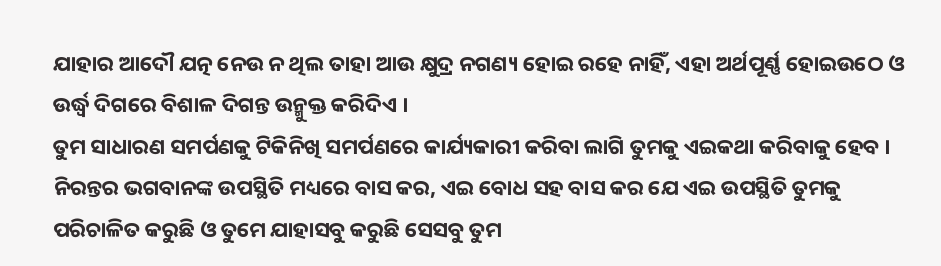ଯାହାର ଆଦୌ ଯତ୍ନ ନେଉ ନ ଥିଲ ତାହା ଆଉ କ୍ଷୁଦ୍ର ନଗଣ୍ୟ ହୋଇ ରହେ ନାହିଁ, ଏହା ଅର୍ଥପୂର୍ଣ୍ଣ ହୋଇଉଠେ ଓ ଉର୍ଦ୍ଧ୍ୱ ଦିଗରେ ବିଶାଳ ଦିଗନ୍ତ ଉନ୍ମୁକ୍ତ କରିଦିଏ ।
ତୁମ ସାଧାରଣ ସମର୍ପଣକୁ ଟିକିନିଖି ସମର୍ପଣରେ କାର୍ଯ୍ୟକାରୀ କରିବା ଲାଗି ତୁମକୁ ଏଇକଥା କରିବାକୁ ହେବ । ନିରନ୍ତର ଭଗବାନଙ୍କ ଉପସ୍ଥିତି ମଧ୍ୟରେ ବାସ କର, ଏଇ ବୋଧ ସହ ବାସ କର ଯେ ଏଇ ଉପସ୍ଥିତି ତୁମକୁ ପରିଚାଳିତ କରୁଛି ଓ ତୁମେ ଯାହାସବୁ କରୁଛି ସେସବୁ ତୁମ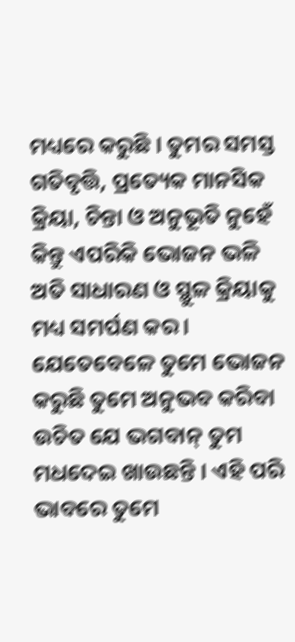ମଧ୍ୟରେ କରୁଛି । ତୁମର ସମସ୍ତ ଗତିବୃତ୍ତି, ପ୍ରତ୍ୟେକ ମାନସିକ କ୍ରିୟା, ଚିନ୍ତା ଓ ଅନୁଭୂତି ନୁହେଁ କିନ୍ତୁ ଏପରିକି ଭୋଜନ ଭଳି ଅତି ସାଧାରଣ ଓ ସ୍ଥୁଳ କ୍ରିୟାକୁ ମଧ୍ୟ ସମର୍ପଣ କର । ଯେତେବେଳେ ତୁମେ ଭୋଜନ କରୁଛି ତୁମେ ଅନୁଭବ କରିବା ଉଚିତ ଯେ ଭଗବାନ୍ ତୁମ ମଧଦେଇ ଖାଉଛନ୍ତି । ଏହି ପରି ଭାବରେ ତୁମେ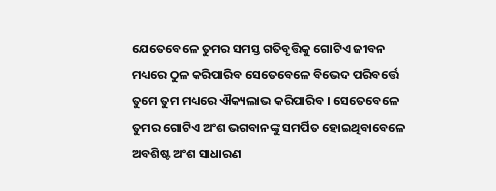ଯେତେବେଳେ ତୁମର ସମସ୍ତ ଗତିବୃତ୍ତିକୁ ଗୋଟିଏ ଜୀବନ ମଧ୍ୟରେ ଠୁଳ କରିପାରିବ ସେତେବେଳେ ବିଭେଦ ପରିବର୍ତ୍ତେ ତୁମେ ତୁମ ମଧ୍ୟରେ ଐକ୍ୟଲାଭ କରିପାରିବ । ସେତେବେଳେ ତୁମର ଗୋଟିଏ ଅଂଶ ଭଗବାନଙ୍କୁ ସମର୍ପିତ ହୋଇଥିବାବେଳେ ଅବଶିଷ୍ଟ ଅଂଶ ସାଧାରଣ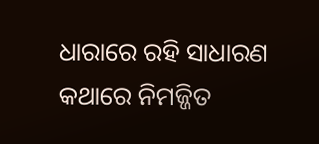ଧାରାରେ ରହି ସାଧାରଣ କଥାରେ ନିମଜ୍ଜିତ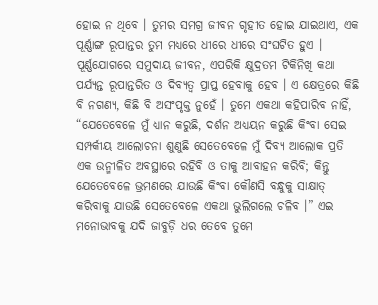ହୋଇ ନ ଥିବେ । ତୁମର ସମଗ୍ର ଜୀବନ ଗୃହୀତ ହୋଇ ଯାଇଥାଏ, ଏକ ପୂର୍ଣ୍ଣାଙ୍ଗ ରୂପାନ୍ତର ତୁମ ମଧ୍ୟରେ ଧୀରେ ଧୀରେ ସଂଘଟିତ ହୁଏ ।
ପୂର୍ଣ୍ଣଯୋଗରେ ସମୁଦାୟ ଜୀବନ, ଏପରିକି କ୍ଷୁଦ୍ରତମ ଟିକିନିଖି କଥା ପର୍ଯ୍ୟନ୍ତ ରୂପାନ୍ତରିତ ଓ ଦିବ୍ୟତ୍ଵ ପ୍ରାପ୍ତ ହେବାକୁ ହେବ । ଏ କ୍ଷେତ୍ରରେ କିଛି ବି ନଗଣ୍ୟ, କିଛି ବି ଅସଂପୃକ୍ତ ନୁହେଁ । ତୁମେ ଏକଥା କହିପାରିବ ନାହିଁ, “ଯେତେବେଳେ ମୁଁ ଧ୍ୟାନ କରୁଛି, ଦର୍ଶନ ଅଧ୍ୟୟନ କରୁଛି କିଂବା ସେଇ ସମ୍ପର୍କୀୟ ଆଲୋଚନା ଶୁଣୁଛି ସେତେବେଳେ ମୁଁ ଦିବ୍ୟ ଆଲୋକ ପ୍ରତି ଏକ ଉନ୍ମୀଳିତ ଅବସ୍ଥାରେ ରହିବି ଓ ତାକୁ ଆବାହନ କରିବି; କିନ୍ତୁ ଯେତେବେଳେ ଭ୍ରମଣରେ ଯାଉଛି କିଂବା କୌଣସି ବନ୍ଧୁକୁ ସାକ୍ଷାତ୍ କରିବାକୁ ଯାଉଛି ସେତେବେଳେ ଏକଥା ଭୁଲିଗଲେ ଚଳିବ ।” ଏଇ ମନୋଭାବକୁ ଯଦି ଜାବୁଡ଼ି ଧର ତେବେ ତୁମେ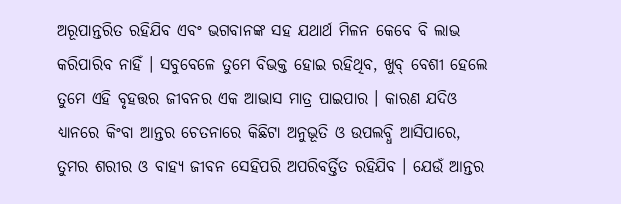ଅରୂପାନ୍ତରିତ ରହିଯିବ ଏବଂ ଭଗବାନଙ୍କ ସହ ଯଥାର୍ଥ ମିଳନ କେବେ ବି ଲାଭ କରିପାରିବ ନାହିଁ । ସବୁବେଳେ ତୁମେ ବିଭକ୍ତ ହୋଇ ରହିଥିବ, ଖୁବ୍ ବେଶୀ ହେଲେ ତୁମେ ଏହି ବୃହତ୍ତର ଜୀବନର ଏକ ଆଭାସ ମାତ୍ର ପାଇପାର । କାରଣ ଯଦିଓ ଧ୍ୟାନରେ କିଂବା ଆନ୍ତର ଚେତନାରେ କିଛିଟା ଅନୁଭୂତି ଓ ଉପଲବ୍ଧି ଆସିପାରେ, ତୁମର ଶରୀର ଓ ବାହ୍ୟ ଜୀବନ ସେହିପରି ଅପରିବର୍ତ୍ତିତ ରହିଯିବ । ଯେଉଁ ଆନ୍ତର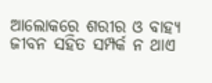ଆଲୋକରେ ଶରୀର ଓ ବାହ୍ୟ ଜୀବନ ସହିତ ସମ୍ପର୍କ ନ ଥାଏ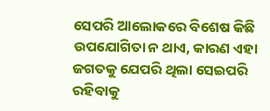ସେପରି ଆଲୋକରେ ବିଶେଷ କିଛି ଉପଯୋଗିତା ନ ଥାଏ, କାରଣ ଏହା ଜଗତକୁ ଯେପରି ଥିଲା ସେଇପରି ରହିବାକୁ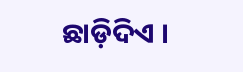ଛାଡ଼ିଦିଏ ।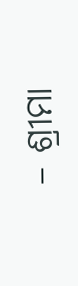– ଶ୍ରୀମା